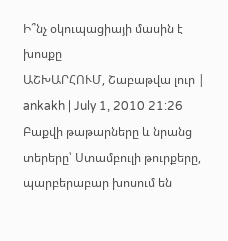Ի՞նչ օկուպացիայի մասին է խոսքը
ԱՇԽԱՐՀՈՒՄ, Շաբաթվա լուր | ankakh | July 1, 2010 21:26
Բաքվի թաթարները և նրանց տերերը՝ Ստամբուլի թուրքերը, պարբերաբար խոսում են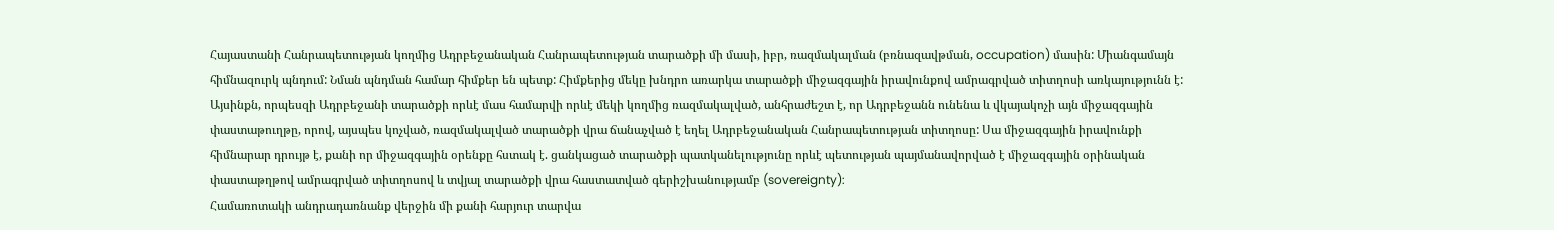Հայաստանի Հանրապետության կողմից Ադրբեջանական Հանրապետության տարածքի մի մասի, իբր, ռազմակալման (բռնազավթման, occupation) մասին: Միանգամայն հիմնազուրկ պնդում: Նման պնդման համար հիմքեր են պետք: Հիմքերից մեկը խնդրո առարկա տարածքի միջազգային իրավունքով ամրագրված տիտղոսի առկայությունն է: Այսինքն, որպեսզի Ադրբեջանի տարածքի որևէ մաս համարվի որևէ մեկի կողմից ռազմակալված, անհրաժեշտ է, որ Ադրբեջանն ունենա և վկայակոչի այն միջազգային փաստաթուղթը, որով, այսպես կոչված, ռազմակալված տարածքի վրա ճանաչված է եղել Ադրբեջանական Հանրապետության տիտղոսը: Սա միջազգային իրավունքի հիմնարար դրույթ է, քանի որ միջազգային օրենքը հստակ է. ցանկացած տարածքի պատկանելությունը որևէ պետության պայմանավորված է միջազգային օրինական փաստաթղթով ամրագրված տիտղոսով և տվյալ տարածքի վրա հաստատված գերիշխանությամբ (sovereignty):
Համառոտակի անդրադառնանք վերջին մի քանի հարյուր տարվա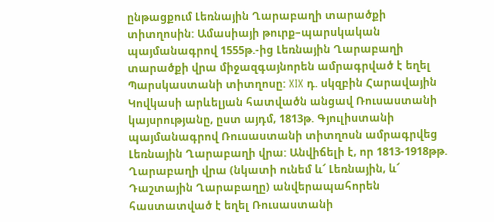ընթացքում Լեռնային Ղարաբաղի տարածքի տիտղոսին: Ամասիայի թուրք–պարսկական պայմանագրով 1555թ.-ից Լեռնային Ղարաբաղի տարածքի վրա միջազգայնորեն ամրագրված է եղել Պարսկաստանի տիտղոսը: XIX դ. սկզբին Հարավային Կովկասի արևելյան հատվածն անցավ Ռուսաստանի կայսրությանը, ըստ այդմ, 1813թ. Գյուլիստանի պայմանագրով Ռուսաստանի տիտղոսն ամրագրվեց Լեռնային Ղարաբաղի վրա: Անվիճելի է, որ 1813-1918թթ. Ղարաբաղի վրա (նկատի ունեմ և՜ Լեռնային, և՜ Դաշտային Ղարաբաղը) անվերապահորեն հաստատված է եղել Ռուսաստանի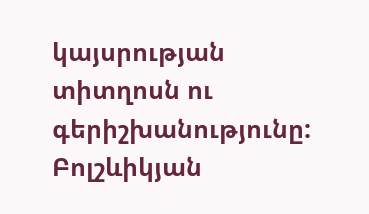կայսրության տիտղոսն ու գերիշխանությունը: Բոլշևիկյան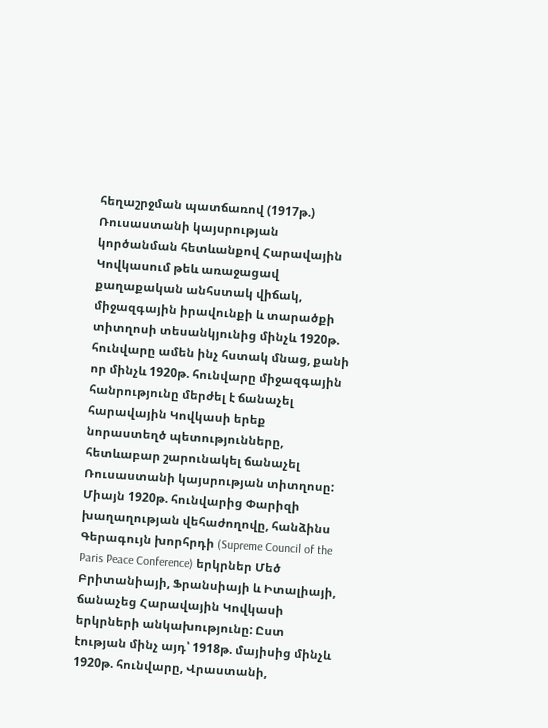հեղաշրջման պատճառով (1917թ.) Ռուսաստանի կայսրության կործանման հետևանքով Հարավային Կովկասում թեև առաջացավ քաղաքական անհստակ վիճակ, միջազգային իրավունքի և տարածքի տիտղոսի տեսանկյունից մինչև 1920թ. հունվարը ամեն ինչ հստակ մնաց, քանի որ մինչև 1920թ. հունվարը միջազգային հանրությունը մերժել է ճանաչել հարավային Կովկասի երեք նորաստեղծ պետությունները, հետևաբար շարունակել ճանաչել Ռուսաստանի կայսրության տիտղոսը: Միայն 1920թ. հունվարից Փարիզի խաղաղության վեհաժողովը, հանձինս Գերագույն խորհրդի (Supreme Council of the Paris Peace Conference) երկրներ Մեծ Բրիտանիայի, Ֆրանսիայի և Իտալիայի, ճանաչեց Հարավային Կովկասի երկրների անկախությունը: Ըստ էության մինչ այդ՝ 1918թ. մայիսից մինչև 1920թ. հունվարը, Վրաստանի,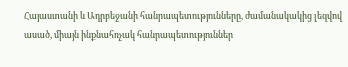Հայաստանի և Ադրբեջանի հանրապետությունները, ժամանակակից լեզվով ասած, միայն ինքնահռչակ հանրապետություններ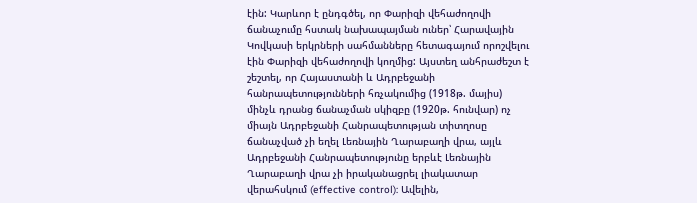էին: Կարևոր է ընդգծել, որ Փարիզի վեհաժողովի ճանաչումը հստակ նախապայման ուներ՝ Հարավային Կովկասի երկրների սահմանները հետագայում որոշվելու էին Փարիզի վեհաժողովի կողմից: Այստեղ անհրաժեշտ է շեշտել, որ Հայաստանի և Ադրբեջանի հանրապետությունների հռչակումից (1918թ. մայիս) մինչև դրանց ճանաչման սկիզբը (1920թ. հունվար) ոչ միայն Ադրբեջանի Հանրապետության տիտղոսը ճանաչված չի եղել Լեռնային Ղարաբաղի վրա, այլև Ադրբեջանի Հանրապետությունը երբևէ Լեռնային Ղարաբաղի վրա չի իրականացրել լիակատար վերահսկում (effective control): Ավելին,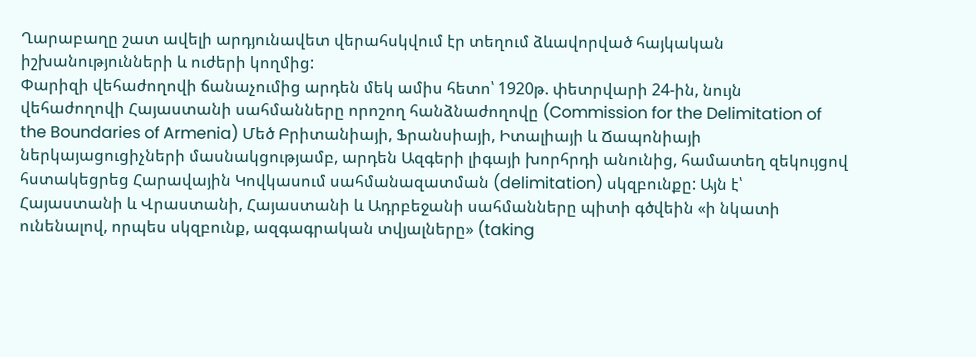Ղարաբաղը շատ ավելի արդյունավետ վերահսկվում էր տեղում ձևավորված հայկական իշխանությունների և ուժերի կողմից:
Փարիզի վեհաժողովի ճանաչումից արդեն մեկ ամիս հետո՝ 1920թ. փետրվարի 24-ին, նույն վեհաժողովի Հայաստանի սահմանները որոշող հանձնաժողովը (Commission for the Delimitation of the Boundaries of Armenia) Մեծ Բրիտանիայի, Ֆրանսիայի, Իտալիայի և Ճապոնիայի ներկայացուցիչների մասնակցությամբ, արդեն Ազգերի լիգայի խորհրդի անունից, համատեղ զեկույցով հստակեցրեց Հարավային Կովկասում սահմանազատման (delimitation) սկզբունքը: Այն է՝ Հայաստանի և Վրաստանի, Հայաստանի և Ադրբեջանի սահմանները պիտի գծվեին «ի նկատի ունենալով, որպես սկզբունք, ազգագրական տվյալները» (taking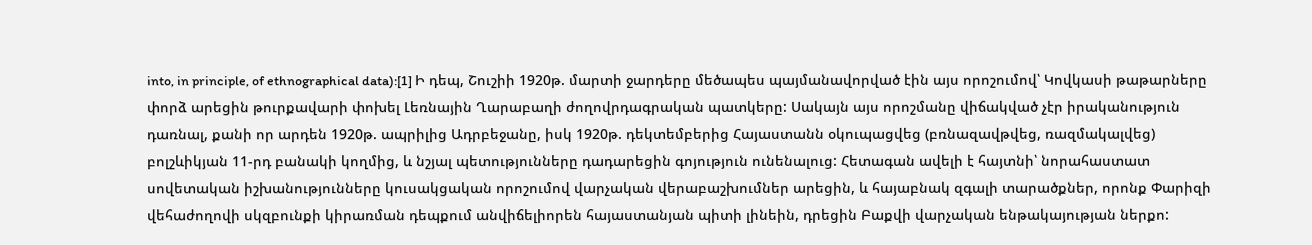into, in principle, of ethnographical data):[1] Ի դեպ, Շուշիի 1920թ. մարտի ջարդերը մեծապես պայմանավորված էին այս որոշումով՝ Կովկասի թաթարները փորձ արեցին թուրքավարի փոխել Լեռնային Ղարաբաղի ժողովրդագրական պատկերը: Սակայն այս որոշմանը վիճակված չէր իրականություն դառնալ, քանի որ արդեն 1920թ. ապրիլից Ադրբեջանը, իսկ 1920թ. դեկտեմբերից Հայաստանն օկուպացվեց (բռնազավթվեց, ռազմակալվեց) բոլշևիկյան 11-րդ բանակի կողմից, և նշյալ պետությունները դադարեցին գոյություն ունենալուց: Հետագան ավելի է հայտնի՝ նորահաստատ սովետական իշխանությունները կուսակցական որոշումով վարչական վերաբաշխումներ արեցին, և հայաբնակ զգալի տարածքներ, որոնք Փարիզի վեհաժողովի սկզբունքի կիրառման դեպքում անվիճելիորեն հայաստանյան պիտի լինեին, դրեցին Բաքվի վարչական ենթակայության ներքո: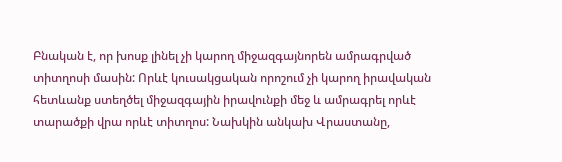Բնական է, որ խոսք լինել չի կարող միջազգայնորեն ամրագրված տիտղոսի մասին: Որևէ կուսակցական որոշում չի կարող իրավական հետևանք ստեղծել միջազգային իրավունքի մեջ և ամրագրել որևէ տարածքի վրա որևէ տիտղոս: Նախկին անկախ Վրաստանը,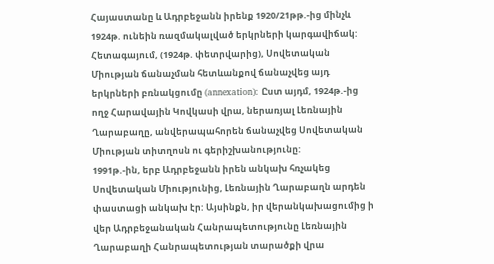Հայաստանը և Ադրբեջանն իրենք 1920/21թթ.-ից մինչև 1924թ. ունեին ռազմակալված երկրների կարգավիճակ: Հետագայում, (1924թ. փետրվարից), Սովետական Միության ճանաչման հետևանքով ճանաչվեց այդ երկրների բռնակցումը (annexation): Ըստ այդմ, 1924թ.-ից ողջ Հարավային Կովկասի վրա, ներառյալ Լեռնային Ղարաբաղը, անվերապահորեն ճանաչվեց Սովետական Միության տիտղոսն ու գերիշխանությունը:
1991թ.-ին, երբ Ադրբեջանն իրեն անկախ հռչակեց Սովետական Միությունից, Լեռնային Ղարաբաղն արդեն փաստացի անկախ էր: Այսինքն, իր վերանկախացումից ի վեր Ադրբեջանական Հանրապետությունը Լեռնային Ղարաբաղի Հանրապետության տարածքի վրա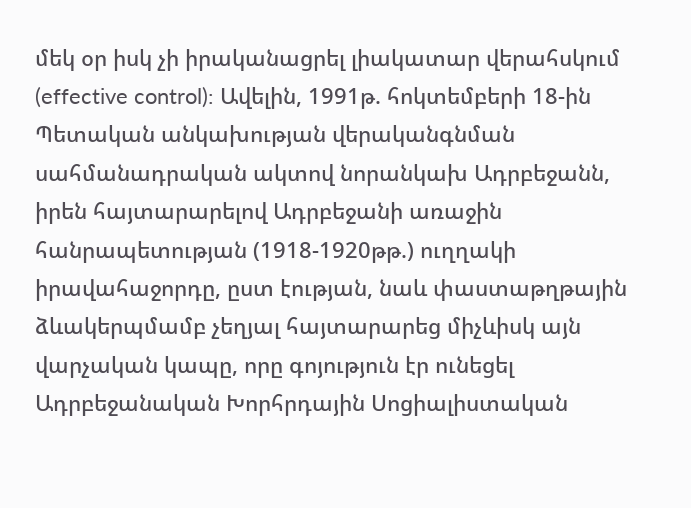մեկ օր իսկ չի իրականացրել լիակատար վերահսկում (effective control): Ավելին, 1991թ. հոկտեմբերի 18-ին Պետական անկախության վերականգնման սահմանադրական ակտով նորանկախ Ադրբեջանն, իրեն հայտարարելով Ադրբեջանի առաջին հանրապետության (1918-1920թթ.) ուղղակի իրավահաջորդը, ըստ էության, նաև փաստաթղթային ձևակերպմամբ չեղյալ հայտարարեց միչևիսկ այն վարչական կապը, որը գոյություն էր ունեցել Ադրբեջանական Խորհրդային Սոցիալիստական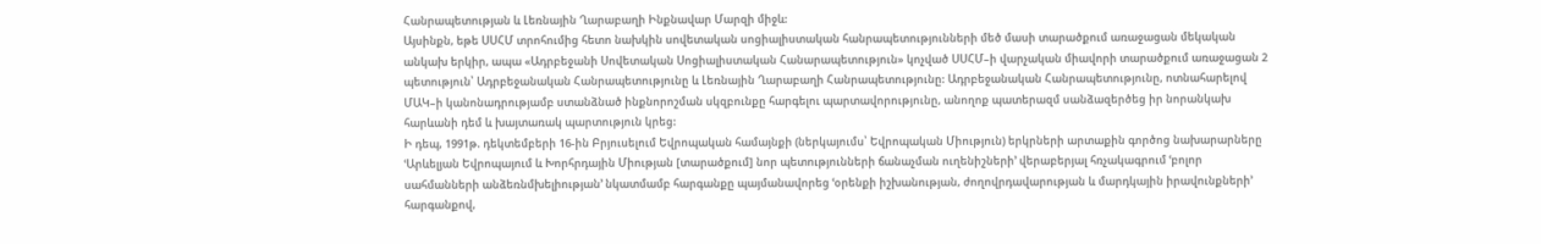Հանրապետության և Լեռնային Ղարաբաղի Ինքնավար Մարզի միջև:
Այսինքն, եթե ՍՍՀՄ տրոհումից հետո նախկին սովետական սոցիալիստական հանրապետությունների մեծ մասի տարածքում առաջացան մեկական անկախ երկիր, ապա «Ադրբեջանի Սովետական Սոցիալիստական Հանարապետություն» կոչված ՍՍՀՄ–ի վարչական միավորի տարածքում առաջացան 2 պետություն՝ Ադրբեջանական Հանրապետությունը և Լեռնային Ղարաբաղի Հանրապետությունը: Ադրբեջանական Հանրապետությունը, ոտնահարելով ՄԱԿ–ի կանոնադրությամբ ստանձնած ինքնորոշման սկզբունքը հարգելու պարտավորությունը, անողոք պատերազմ սանձազերծեց իր նորանկախ հարևանի դեմ և խայտառակ պարտություն կրեց:
Ի դեպ, 1991թ. դեկտեմբերի 16-ին Բրյուսելում Եվրոպական համայնքի (ներկայումս՝ Եվրոպական Միություն) երկրների արտաքին գործոց նախարարները ՙԱրևելյան Եվրոպայում և Խորհրդային Միության [տարածքում] նոր պետությունների ճանաչման ուղենիշների՚ վերաբերյալ հռչակագրում ՙբոլոր սահմանների անձեռնմխելիության՚ նկատմամբ հարգանքը պայմանավորեց ՙօրենքի իշխանության, ժողովրդավարության և մարդկային իրավունքների՚ հարգանքով,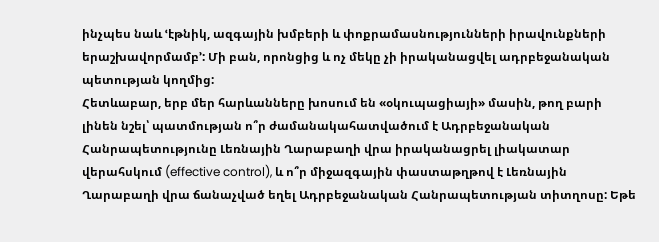ինչպես նաև ՙէթնիկ, ազգային խմբերի և փոքրամասնությունների իրավունքների երաշխավորմամբ՚: Մի բան, որոնցից և ոչ մեկը չի իրականացվել ադրբեջանական պետության կողմից:
Հետևաբար, երբ մեր հարևանները խոսում են «օկուպացիայի» մասին, թող բարի լինեն նշել՝ պատմության ո՞ր ժամանակահատվածում է Ադրբեջանական Հանրապետությունը Լեռնային Ղարաբաղի վրա իրականացրել լիակատար վերահսկում (effective control), և ո՞ր միջազգային փաստաթղթով է Լեռնային Ղարաբաղի վրա ճանաչված եղել Ադրբեջանական Հանրապետության տիտղոսը: Եթե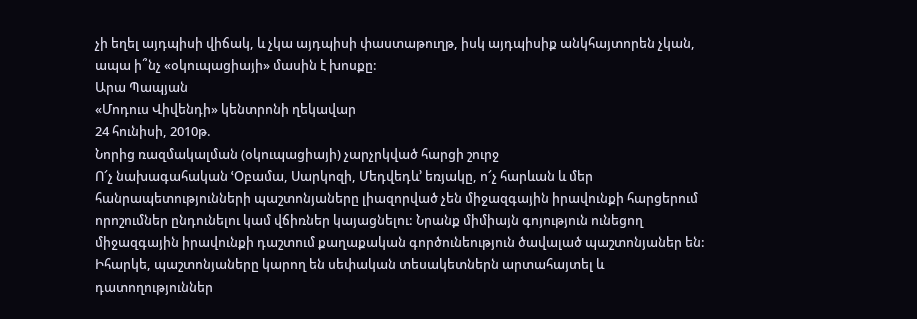չի եղել այդպիսի վիճակ, և չկա այդպիսի փաստաթուղթ, իսկ այդպիսիք անկհայտորեն չկան, ապա ի՞նչ «օկուպացիայի» մասին է խոսքը:
Արա Պապյան
«Մոդուս Վիվենդի» կենտրոնի ղեկավար
24 հունիսի, 2010թ.
Նորից ռազմակալման (օկուպացիայի) չարչրկված հարցի շուրջ
Ո՜չ նախագահական ՙՕբամա, Սարկոզի, Մեդվեդև՚ եռյակը, ո՜չ հարևան և մեր հանրապետությունների պաշտոնյաները լիազորված չեն միջազգային իրավունքի հարցերում որոշումներ ընդունելու կամ վճիռներ կայացնելու: Նրանք միմիայն գոյություն ունեցող միջազգային իրավունքի դաշտում քաղաքական գործունեություն ծավալած պաշտոնյաներ են: Իհարկե, պաշտոնյաները կարող են սեփական տեսակետներն արտահայտել և դատողություններ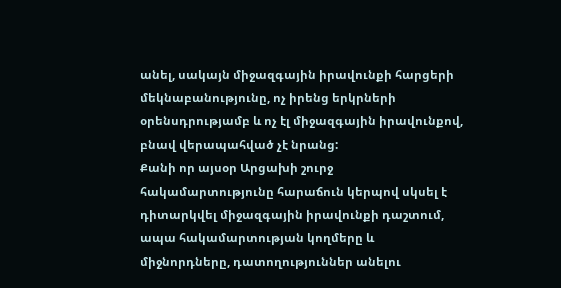անել, սակայն միջազգային իրավունքի հարցերի մեկնաբանությունը, ոչ իրենց երկրների օրենսդրությամբ և ոչ էլ միջազգային իրավունքով, բնավ վերապահված չէ նրանց:
Քանի որ այսօր Արցախի շուրջ հակամարտությունը հարաճուն կերպով սկսել է դիտարկվել միջազգային իրավունքի դաշտում, ապա հակամարտության կողմերը և միջնորդները, դատողություններ անելու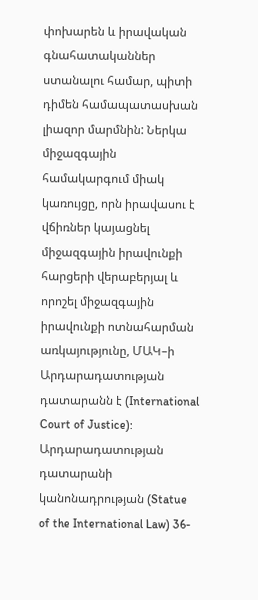փոխարեն և իրավական գնահատականներ ստանալու համար, պիտի դիմեն համապատասխան լիազոր մարմնին: Ներկա միջազգային համակարգում միակ կառույցը, որն իրավասու է վճիռներ կայացնել միջազգային իրավունքի հարցերի վերաբերյալ և որոշել միջազգային իրավունքի ոտնահարման առկայությունը, ՄԱԿ–ի Արդարադատության դատարանն է (International Court of Justice): Արդարադատության դատարանի կանոնադրության (Statue of the International Law) 36-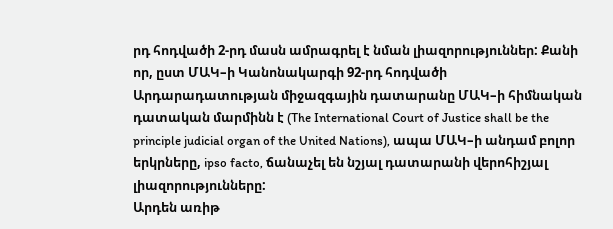րդ հոդվածի 2-րդ մասն ամրագրել է նման լիազորություններ: Քանի որ, ըստ ՄԱԿ–ի Կանոնակարգի 92-րդ հոդվածի Արդարադատության միջազգային դատարանը ՄԱԿ–ի հիմնական դատական մարմինն է (The International Court of Justice shall be the principle judicial organ of the United Nations), ապա ՄԱԿ–ի անդամ բոլոր երկրները, ipso facto, ճանաչել են նշյալ դատարանի վերոհիշյալ լիազորությունները:
Արդեն առիթ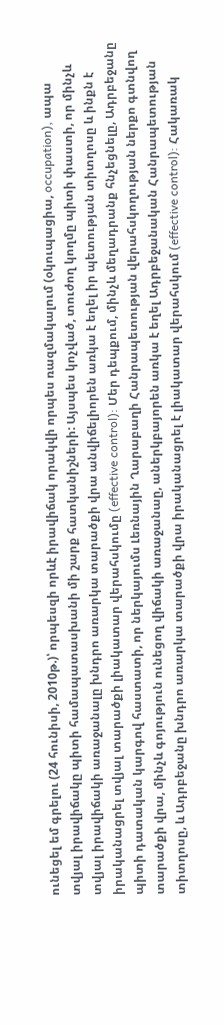ունեցել եմ գրելու (24 հունիսի, 2010թ.)՝ որպեսզի որևէ իրավիճակ որակվի որպես ռազմակալում (օկուպացիա, occupation), ապա տվյալ իրավիճակը պիտի համապատասխանի մի շարք հատկանիշների: Այսպես կոչված, տուժող կողմը պիտի փաստի, որ մինչև տվյալ իրավիճակի առաջանալը խնդրո առարկա տարածքի վրա անվիճելիորեն առկա է եղել իր պետության տիտղոսը և ինքն է իրականացրել տվյալ տարածքի լիակատար վերահսկումը (effective control): Մեր դեպքում, մինչև մեղադրանք հնչեցնելը, Ադրբեջանը պիտի դատական կարգով հաստատի, որ ներկայումս Լեռնային Ղարաբաղի Հանրապետության վերահսկողության ներքո գտնվող տարածքի վրա, մինչև գոյություն ունեցող վիճակի առաջանաը, աներկբայորեն առկա է եղել Ադրբեջանական Հանրապետության տիտղոսը, և Ադրբեջանը խնդրո առարկա տարածքի վրա իրականացրել է լիակատար վերահսկում (effective control): Հակառակ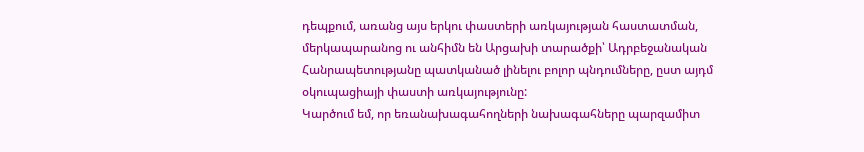դեպքում, առանց այս երկու փաստերի առկայության հաստատման, մերկապարանոց ու անհիմն են Արցախի տարածքի՝ Ադրբեջանական Հանրապետությանը պատկանած լինելու բոլոր պնդումները, ըստ այդմ օկուպացիայի փաստի առկայությունը:
Կարծում եմ, որ եռանախագահողների նախագահները պարզամիտ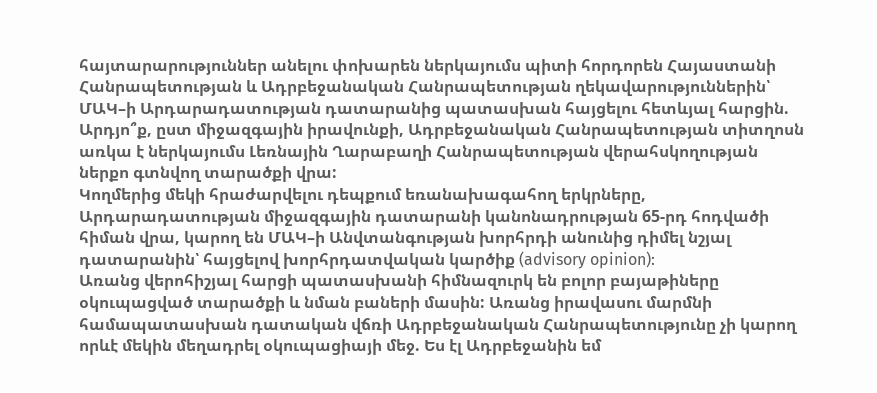հայտարարություններ անելու փոխարեն ներկայումս պիտի հորդորեն Հայաստանի Հանրապետության և Ադրբեջանական Հանրապետության ղեկավարություններին՝ ՄԱԿ–ի Արդարադատության դատարանից պատասխան հայցելու հետևյալ հարցին.
Արդյո՞ք, ըստ միջազգային իրավունքի, Ադրբեջանական Հանրապետության տիտղոսն առկա է ներկայումս Լեռնային Ղարաբաղի Հանրապետության վերահսկողության ներքո գտնվող տարածքի վրա:
Կողմերից մեկի հրաժարվելու դեպքում եռանախագահող երկրները, Արդարադատության միջազգային դատարանի կանոնադրության 65-րդ հոդվածի հիման վրա, կարող են ՄԱԿ–ի Անվտանգության խորհրդի անունից դիմել նշյալ դատարանին՝ հայցելով խորհրդատվական կարծիք (advisory opinion):
Առանց վերոհիշյալ հարցի պատասխանի հիմնազուրկ են բոլոր բայաթիները օկուպացված տարածքի և նման բաների մասին: Առանց իրավասու մարմնի համապատասխան դատական վճռի Ադրբեջանական Հանրապետությունը չի կարող որևէ մեկին մեղադրել օկուպացիայի մեջ. Ես էլ Ադրբեջանին եմ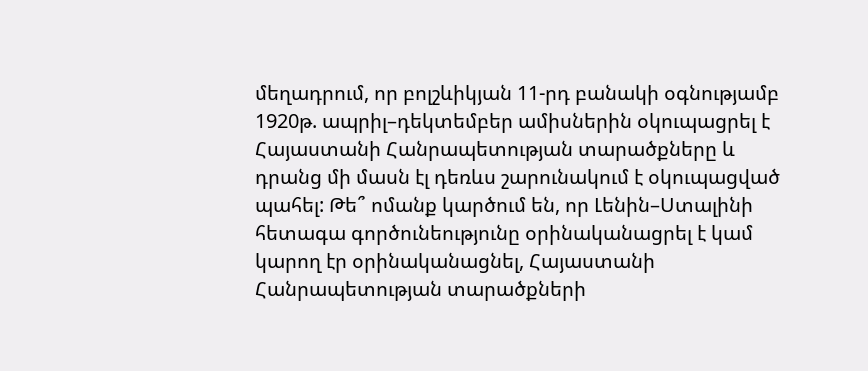մեղադրում, որ բոլշևիկյան 11-րդ բանակի օգնությամբ 1920թ. ապրիլ–դեկտեմբեր ամիսներին օկուպացրել է Հայաստանի Հանրապետության տարածքները և դրանց մի մասն էլ դեռևս շարունակում է օկուպացված պահել: Թե՞ ոմանք կարծում են, որ Լենին–Ստալինի հետագա գործունեությունը օրինականացրել է կամ կարող էր օրինականացնել, Հայաստանի Հանրապետության տարածքների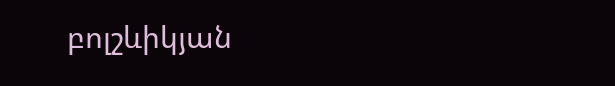բոլշևիկյան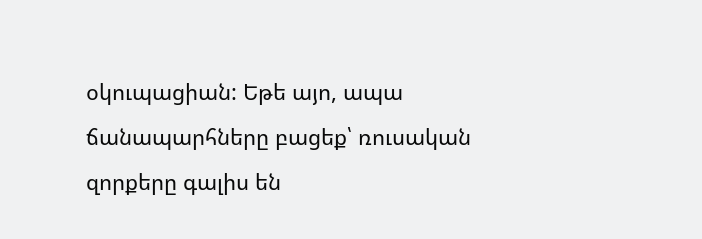օկուպացիան: Եթե այո, ապա ճանապարհները բացեք՝ ռուսական զորքերը գալիս են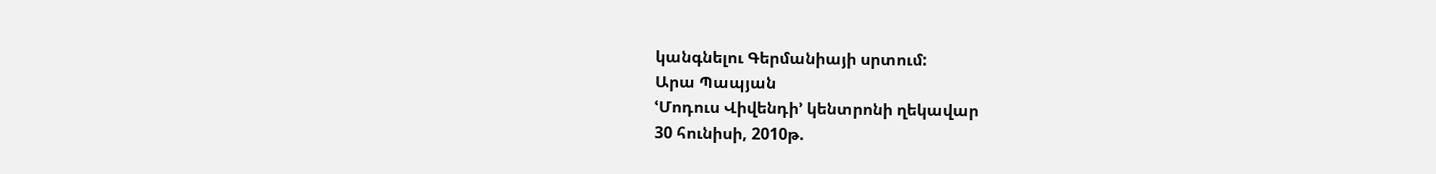կանգնելու Գերմանիայի սրտում:
Արա Պապյան
ՙՄոդուս Վիվենդի՚ կենտրոնի ղեկավար
30 հունիսի, 2010թ.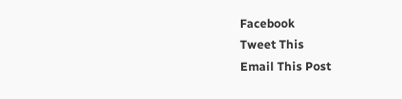Facebook
Tweet This
Email This Post